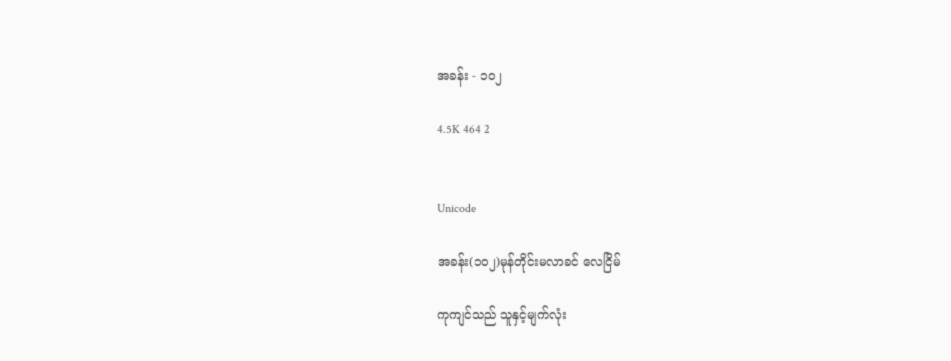အခန်း - ၁၀၂

4.5K 464 2


Unicode

အခန်း(၁၀၂)မုန်တိုင်းမလာခင် လေငြိမ်

ကုကျင်သည် သူနှင့်မျက်လုံး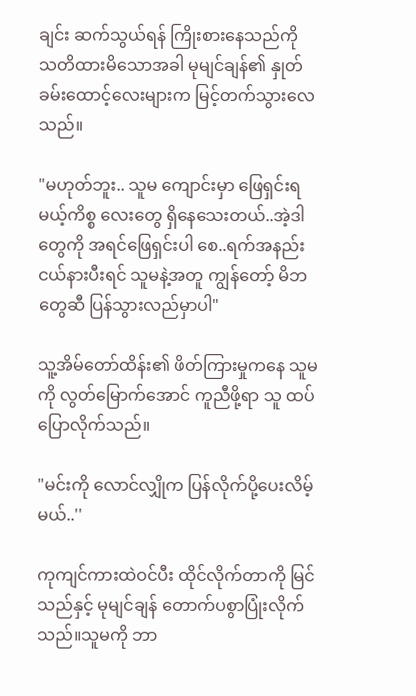ချင်း ဆက်သွယ်ရန် ကြိုးစားနေသည်ကို သတိထားမိသောအခါ မုမျင်ချန်၏ နှုတ်ခမ်းထောင့်လေးများက မြင့်တက်သွားလေသည်။

"မဟုတ်ဘူး.. သူမ ကျောင်းမှာ ဖြေရှင်းရမယ့်ကိစ္စ လေးတွေ ရှိနေသေးတယ်..အဲ့ဒါတွေကို အရင်ဖြေရှင်းပါ စေ..ရက်အနည်းငယ်နားပီးရင် သူမနဲ့အတူ ကျွန်တော့် မိဘတွေဆီ ပြန်သွားလည်မှာပါ"

သူ့အိမ်တော်ထိန်း၏ ဖိတ်ကြားမှုကနေ သူမကို လွတ်မြောက်အောင် ကူညီဖို့ရာ သူ ထပ်ပြောလိုက်သည်။

"မင်းကို လောင်လျှိုက ပြန်လိုက်ပို့ပေးလိမ့်မယ်..''

ကုကျင်ကားထဲဝင်ပီး ထိုင်လိုက်တာကို မြင်သည်နှင့် မုမျင်ချန် တောက်ပစွာပြုံးလိုက်သည်။သူမကို ဘာ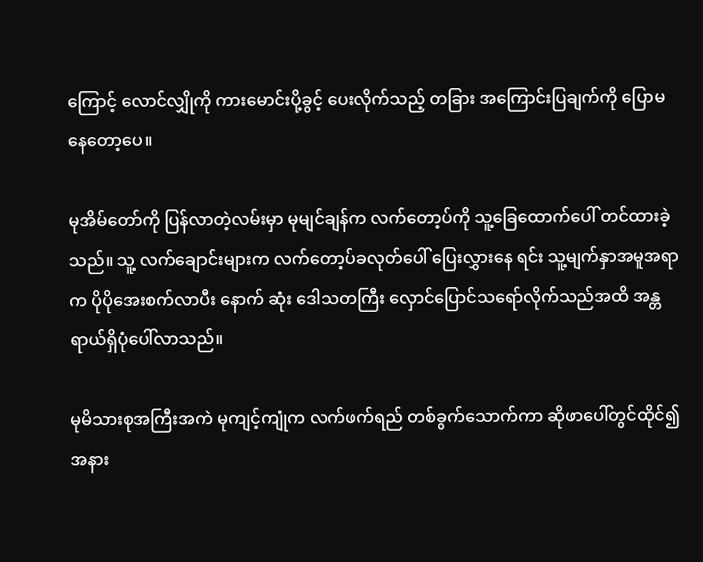ကြောင့် လောင်လျှိုကို ကားမောင်းပို့ခွင့် ပေးလိုက်သည့် တခြား အကြောင်းပြချက်ကို ပြောမနေတော့ပေ။

မုအိမ်တော်ကို ပြန်လာတဲ့လမ်းမှာ မုမျင်ချန်က လက်တော့ပ်ကို သူ့ခြေထောက်ပေါ် တင်ထားခဲ့သည်။ သူ့ လက်ချောင်းများက လက်တော့ပ်ခလုတ်ပေါ် ပြေးလွှားနေ ရင်း သူ့မျက်နှာအမူအရာက ပိုပိုအေးစက်လာပီး နောက် ဆုံး ဒေါသတကြီး လှောင်ပြောင်သရော်လိုက်သည်အထိ အန္တရာယ်ရှိပုံပေါ်လာသည်။

မုမိသားစုအကြီးအကဲ မုကျင့်ကျုံက လက်ဖက်ရည် တစ်ခွက်သောက်ကာ ဆိုဖာပေါ်တွင်ထိုင်၍ အနား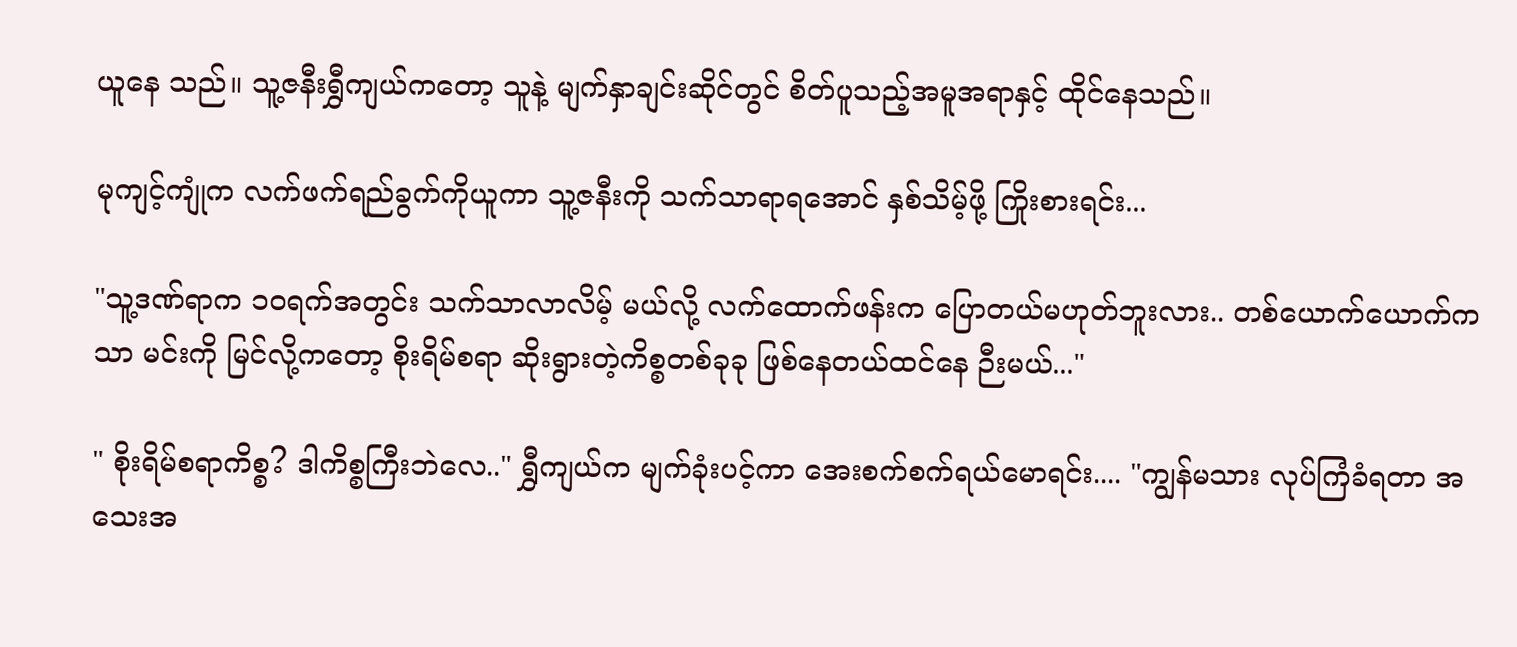ယူနေ သည်။ သူ့ဇနီးရွှီကျယ်ကတော့ သူနဲ့ မျက်နှာချင်းဆိုင်တွင် စိတ်ပူသည့်အမူအရာနှင့် ထိုင်နေသည်။

မုကျင့်ကျုံက လက်ဖက်ရည်ခွက်ကိုယူကာ သူ့ဇနီးကို သက်သာရာရအောင် နှစ်သိမ့်ဖို့ ကြိုးစားရင်း...

"သူ့ဒဏ်ရာက ၁၀ရက်အတွင်း သက်သာလာလိမ့် မယ်လို့ လက်ထောက်ဖန်းက ပြောတယ်မဟုတ်ဘူးလား.. တစ်ယောက်ယောက်ကသာ မင်းကို မြင်လို့ကတော့ စိုးရိမ်စရာ ဆိုးရွားတဲ့ကိစ္စတစ်ခုခု ဖြစ်နေတယ်ထင်နေ ဉီးမယ်..."

" စိုးရိမ်စရာကိစ္စ? ဒါကိစ္စကြီးဘဲလေ.." ရွှီကျယ်က မျက်ခုံးပင့်ကာ အေးစက်စက်ရယ်မောရင်း.... "ကျွန်မသား လုပ်ကြံခံရတာ အသေးအ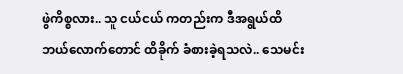ဖွဲကိစ္စလား.. သူ ငယ်ငယ် ကတည်းက ဒီအရွယ်ထိ ဘယ်လောက်တောင် ထိခိုက် ခံစားခဲ့ရသလဲ.. သေမင်း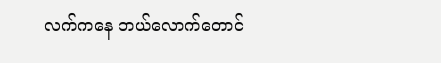လက်ကနေ ဘယ်လောက်တောင်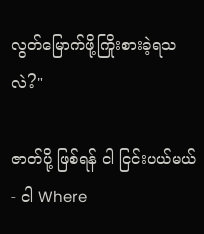လွတ်မြောက်ဖို့ကြိုးစားခဲ့ရသလဲ?"

ဇာတ်ပို့ ဖြစ်ရန် ငါ ငြင်းပယ်မယ်- ငါ Where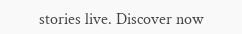stories live. Discover now